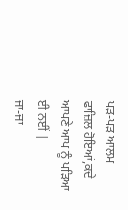ਪਡ਼-ਪਡ਼ ਆਲਮ ਫਾਜ਼ਿਲ ਹੋਇਆਂ,ਕਦੇ ਆਪਣੇ ਆਪ ਨੂੰ ਪਡ਼ਿਆ ਈ ਨਈਂ |
ਜਾ-ਜਾ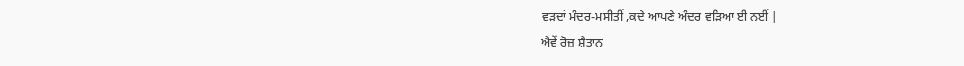ਵਡ਼ਦਾਂ ਮੰਦਰ-ਮਸੀਤੀਂ ,ਕਦੇ ਆਪਣੇ ਅੰਦਰ ਵਡ਼ਿਆ ਈ ਨਈਂ |
ਐਵੇਂ ਰੋਜ਼ ਸ਼ੈਤਾਨ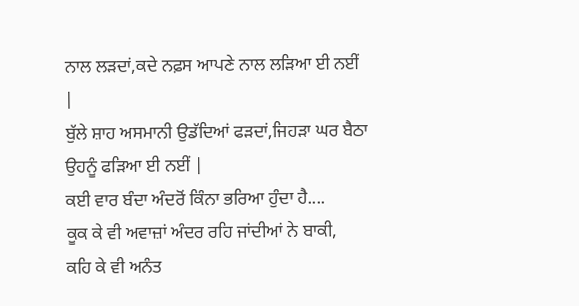ਨਾਲ ਲਡ਼ਦਾਂ,ਕਦੇ ਨਫ਼ਸ ਆਪਣੇ ਨਾਲ ਲਡ਼ਿਆ ਈ ਨਈਂ |
ਬੁੱਲੇ ਸ਼ਾਹ ਅਸਮਾਨੀ ਉਡੱਦਿਆਂ ਫਡ਼ਦਾਂ,ਜਿਹਡ਼ਾ ਘਰ ਬੈਠਾ ਉਹਨੂੰ ਫਡ਼ਿਆ ਈ ਨਈਂ |
ਕਈ ਵਾਰ ਬੰਦਾ ਅੰਦਰੋਂ ਕਿੰਨਾ ਭਰਿਆ ਹੁੰਦਾ ਹੈ....
ਕੂਕ ਕੇ ਵੀ ਅਵਾਜ਼ਾਂ ਅੰਦਰ ਰਹਿ ਜਾਂਦੀਆਂ ਨੇ ਬਾਕੀ,
ਕਹਿ ਕੇ ਵੀ ਅਨੰਤ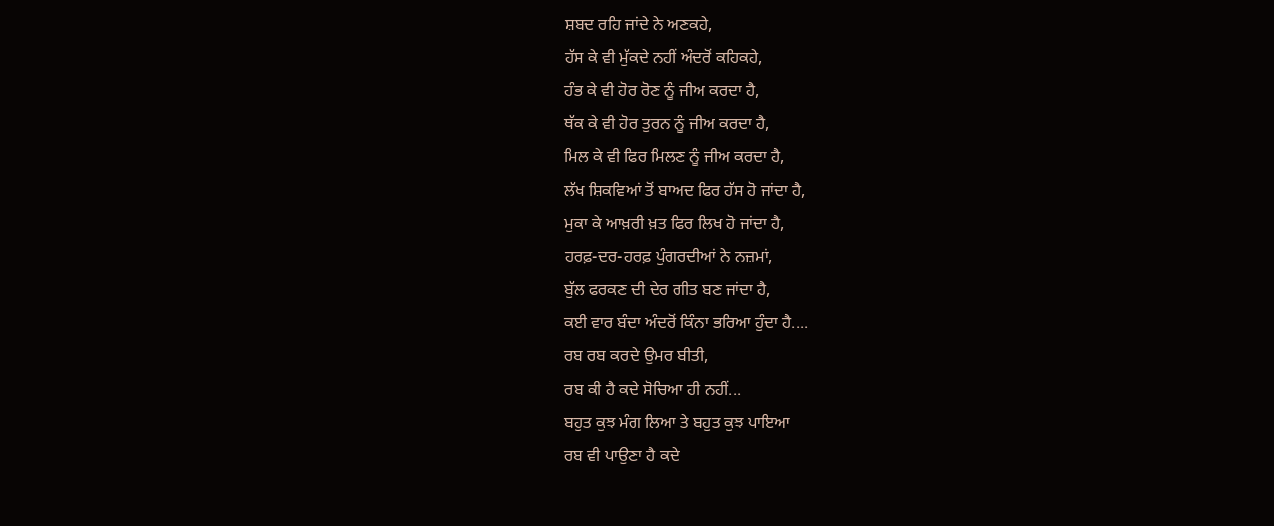ਸ਼ਬਦ ਰਹਿ ਜਾਂਦੇ ਨੇ ਅਣਕਹੇ,
ਹੱਸ ਕੇ ਵੀ ਮੁੱਕਦੇ ਨਹੀਂ ਅੰਦਰੋਂ ਕਹਿਕਹੇ,
ਹੰਭ ਕੇ ਵੀ ਹੋਰ ਰੋਣ ਨੂੰ ਜੀਅ ਕਰਦਾ ਹੈ,
ਥੱਕ ਕੇ ਵੀ ਹੋਰ ਤੁਰਨ ਨੂੰ ਜੀਅ ਕਰਦਾ ਹੈ,
ਮਿਲ ਕੇ ਵੀ ਫਿਰ ਮਿਲਣ ਨੂੰ ਜੀਅ ਕਰਦਾ ਹੈ,
ਲੱਖ ਸ਼ਿਕਵਿਆਂ ਤੋਂ ਬਾਅਦ ਫਿਰ ਹੱਸ ਹੋ ਜਾਂਦਾ ਹੈ,
ਮੁਕਾ ਕੇ ਆਖ਼ਰੀ ਖ਼ਤ ਫਿਰ ਲਿਖ ਹੋ ਜਾਂਦਾ ਹੈ,
ਹਰਫ਼-ਦਰ-ਹਰਫ਼ ਪੁੰਗਰਦੀਆਂ ਨੇ ਨਜ਼ਮਾਂ,
ਬੁੱਲ ਫਰਕਣ ਦੀ ਦੇਰ ਗੀਤ ਬਣ ਜਾਂਦਾ ਹੈ,
ਕਈ ਵਾਰ ਬੰਦਾ ਅੰਦਰੋਂ ਕਿੰਨਾ ਭਰਿਆ ਹੁੰਦਾ ਹੈ....
ਰਬ ਰਬ ਕਰਦੇ ਉਮਰ ਬੀਤੀ,
ਰਬ ਕੀ ਹੈ ਕਦੇ ਸੋਚਿਆ ਹੀ ਨਹੀਂ...
ਬਹੁਤ ਕੁਝ ਮੰਗ ਲਿਆ ਤੇ ਬਹੁਤ ਕੁਝ ਪਾਇਆ
ਰਬ ਵੀ ਪਾਉਣਾ ਹੈ ਕਦੇ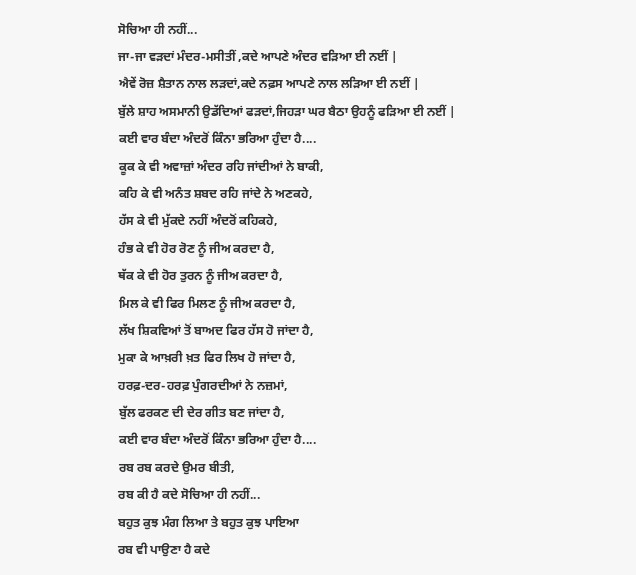ਸੋਚਿਆ ਹੀ ਨਹੀਂ...
ਜਾ-ਜਾ ਵਡ਼ਦਾਂ ਮੰਦਰ-ਮਸੀਤੀਂ ,ਕਦੇ ਆਪਣੇ ਅੰਦਰ ਵਡ਼ਿਆ ਈ ਨਈਂ |
ਐਵੇਂ ਰੋਜ਼ ਸ਼ੈਤਾਨ ਨਾਲ ਲਡ਼ਦਾਂ,ਕਦੇ ਨਫ਼ਸ ਆਪਣੇ ਨਾਲ ਲਡ਼ਿਆ ਈ ਨਈਂ |
ਬੁੱਲੇ ਸ਼ਾਹ ਅਸਮਾਨੀ ਉਡੱਦਿਆਂ ਫਡ਼ਦਾਂ,ਜਿਹਡ਼ਾ ਘਰ ਬੈਠਾ ਉਹਨੂੰ ਫਡ਼ਿਆ ਈ ਨਈਂ |
ਕਈ ਵਾਰ ਬੰਦਾ ਅੰਦਰੋਂ ਕਿੰਨਾ ਭਰਿਆ ਹੁੰਦਾ ਹੈ....
ਕੂਕ ਕੇ ਵੀ ਅਵਾਜ਼ਾਂ ਅੰਦਰ ਰਹਿ ਜਾਂਦੀਆਂ ਨੇ ਬਾਕੀ,
ਕਹਿ ਕੇ ਵੀ ਅਨੰਤ ਸ਼ਬਦ ਰਹਿ ਜਾਂਦੇ ਨੇ ਅਣਕਹੇ,
ਹੱਸ ਕੇ ਵੀ ਮੁੱਕਦੇ ਨਹੀਂ ਅੰਦਰੋਂ ਕਹਿਕਹੇ,
ਹੰਭ ਕੇ ਵੀ ਹੋਰ ਰੋਣ ਨੂੰ ਜੀਅ ਕਰਦਾ ਹੈ,
ਥੱਕ ਕੇ ਵੀ ਹੋਰ ਤੁਰਨ ਨੂੰ ਜੀਅ ਕਰਦਾ ਹੈ,
ਮਿਲ ਕੇ ਵੀ ਫਿਰ ਮਿਲਣ ਨੂੰ ਜੀਅ ਕਰਦਾ ਹੈ,
ਲੱਖ ਸ਼ਿਕਵਿਆਂ ਤੋਂ ਬਾਅਦ ਫਿਰ ਹੱਸ ਹੋ ਜਾਂਦਾ ਹੈ,
ਮੁਕਾ ਕੇ ਆਖ਼ਰੀ ਖ਼ਤ ਫਿਰ ਲਿਖ ਹੋ ਜਾਂਦਾ ਹੈ,
ਹਰਫ਼-ਦਰ-ਹਰਫ਼ ਪੁੰਗਰਦੀਆਂ ਨੇ ਨਜ਼ਮਾਂ,
ਬੁੱਲ ਫਰਕਣ ਦੀ ਦੇਰ ਗੀਤ ਬਣ ਜਾਂਦਾ ਹੈ,
ਕਈ ਵਾਰ ਬੰਦਾ ਅੰਦਰੋਂ ਕਿੰਨਾ ਭਰਿਆ ਹੁੰਦਾ ਹੈ....
ਰਬ ਰਬ ਕਰਦੇ ਉਮਰ ਬੀਤੀ,
ਰਬ ਕੀ ਹੈ ਕਦੇ ਸੋਚਿਆ ਹੀ ਨਹੀਂ...
ਬਹੁਤ ਕੁਝ ਮੰਗ ਲਿਆ ਤੇ ਬਹੁਤ ਕੁਝ ਪਾਇਆ
ਰਬ ਵੀ ਪਾਉਣਾ ਹੈ ਕਦੇ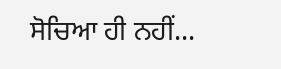ਸੋਚਿਆ ਹੀ ਨਹੀਂ...